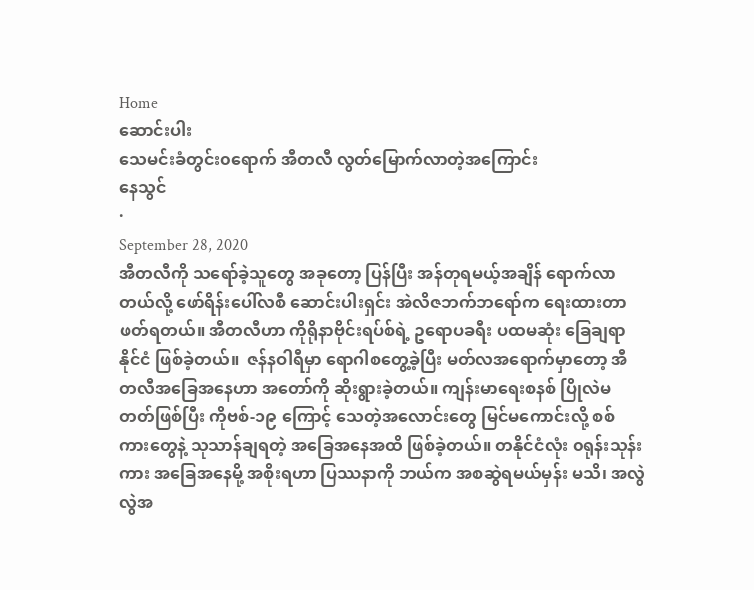Home
ဆောင်းပါး
သေမင်းခံတွင်း၀ရောက် အီတလီ လွတ်မြောက်လာတဲ့အကြောင်း
နေသွင်
·
September 28, 2020
အီတလီကို သရော်ခဲ့သူတွေ အခုတော့ ပြန်ပြီး အန်တုရမယ့်အချိန် ရောက်လာတယ်လို့ ဖော်ရိန်းပေါ်လစီ ဆောင်းပါးရှင်း အဲလိဇဘက်ဘရော်က ရေးထားတာ ဖတ်ရတယ်။ အီတလီဟာ ကိုရိုနာဗိုင်းရပ်စ်ရဲ့ ဥရောပခရီး ပထမဆုံး ခြေချရာနိုင်ငံ ဖြစ်ခဲ့တယ်။  ဇန်နဝါရီမှာ ရောဂါစတွေ့ခဲ့ပြီး မတ်လအရောက်မှာတော့ အီတလီအခြေအနေဟာ အတော်ကို ဆိုးရွားခဲ့တယ်။ ကျန်းမာရေးစနစ် ပြိုလဲမတတ်ဖြစ်ပြီး ကိုဗစ်-၁၉ ကြောင့် သေတဲ့အလောင်းတွေ မြင်မကောင်းလို့ စစ်ကားတွေနဲ့ သုသာန်ချရတဲ့ အခြေအနေအထိ ဖြစ်ခဲ့တယ်။ တနိုင်ငံလုံး ၀ရုန်းသုန်းကား အခြေအနေမို့ အစိုးရဟာ ပြဿနာကို ဘယ်က အစဆွဲရမယ်မှန်း မသိ၊ အလွဲလွဲအ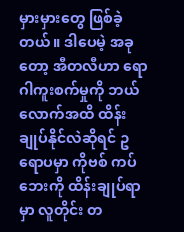မှားမှားတွေ ဖြစ်ခဲ့တယ်။ ဒါပေမဲ့ အခုတော့ အီတလီဟာ ရောဂါကူးစက်မှုကို ဘယ်လောက်အထိ ထိန်းချုပ်နိုင်လဲဆိုရင် ဥရောပမှာ ကိုဗစ် ကပ်ဘေးကို ထိန်းချုပ်ရာမှာ လူတိုင်း တ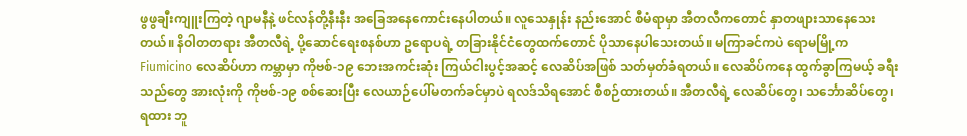ဖွဖွချီးကျူးကြတဲ့ ဂျာမနီနဲ့ ဖင်လန်တို့နီးနီး အခြေအနေကောင်းနေပါတယ်။ လူသေနှုန်း နည်းအောင် စီမံရာမှာ အီတလီကတောင် နှာတဖျားသာနေသေးတယ်။ နိဝါတတရား အီတလီရဲ့ ပို့ဆောင်ရေးစနစ်ဟာ ဥရောပရဲ့ တခြားနိုင်ငံတွေထက်တောင် ပိုသာနေပါသေးတယ်။ မကြာခင်ကပဲ ရောမမြို့က Fiumicino လေဆိပ်ဟာ ကမ္ဘာမှာ ကိုဗစ်-၁၉ ဘေးအကင်းဆုံး ကြယ်ငါးပွင့်အဆင့် လေဆိပ်အဖြစ် သတ်မှတ်ခံရတယ်။ လေဆိပ်ကနေ ထွက်ခွာကြမယ့် ခရီးသည်တွေ အားလုံးကို ကိုဗစ်-၁၉ စစ်ဆေးပြီး လေယာဉ်ပေါ်မတက်ခင်မှာပဲ ရလဒ်သိရအောင် စီစဉ်ထားတယ်။ အီတလီရဲ့ လေဆိပ်တွေ၊ သင်္ဘောဆိပ်တွေ၊ ရထား ဘူ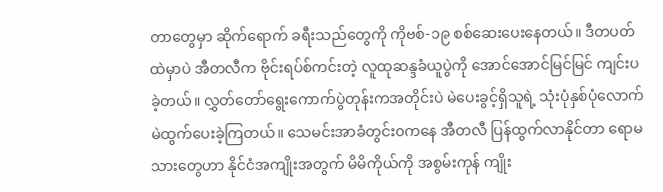တာတွေမှာ ဆိုက်ရောက် ခရီးသည်တွေကို ကိုဗစ်-၁၉ စစ်ဆေးပေးနေတယ်။ ဒီတပတ်ထဲမှာပဲ အီတလီက ဗိုင်းရပ်စ်ကင်းတဲ့ လူထုဆန္ဒခံယူပွဲကို အောင်အောင်မြင်မြင် ကျင်းပခဲ့တယ်။ လွှတ်တော်ရွေးကောက်ပွဲတုန်းကအတိုင်းပဲ မဲပေးခွင့်ရှိသူရဲ့ သုံးပုံနှစ်ပုံလောက် မဲထွက်ပေးခဲ့ကြတယ်။ သေမင်းအာခံတွင်း၀ကနေ အီတလီ ပြန်ထွက်လာနိုင်တာ ရောမသားတွေဟာ နိုင်ငံအကျိုးအတွက် မိမိကိုယ်ကို အစွမ်းကုန် ကျိုး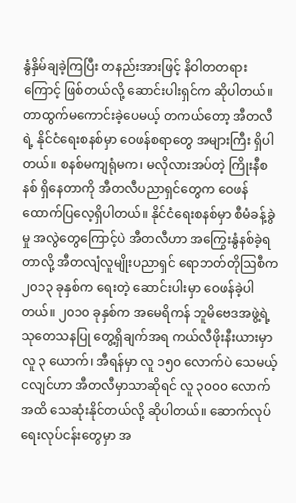နွံနှိမ်ချခဲ့ကြပြီး တနည်းအားဖြင့် နိဝါတတရားကြောင့် ဖြစ်တယ်လို့ ဆောင်းပါးရှင်က ဆိုပါတယ်။ တာထွက်မကောင်းခဲ့ပေမယ့် တကယ်တော့ အီတလီရဲ့ နိုင်ငံရေးစနစ်မှာ ဝေဖန်စရာတွေ အများကြီး ရှိပါတယ်။ စနစ်မကျရုံမက၊ မလိုလားအပ်တဲ့ ကြိုးနီစနစ် ရှိနေတာကို အီတလီပညာရှင်တွေက ဝေဖန်ထောက်ပြလေ့ရှိပါတယ်။ နိုင်ငံရေးစနစ်မှာ စီမံခန့်ခွဲမှု အလွဲတွေကြောင့်ပဲ အီတလီဟာ အကြွေးနွံနစ်ခဲ့ရတာလို့ အီတလျံလူမျိုးပညာရှင် ရောဘတ်တိုဩစီက ၂၀၁၃ ခုနှစ်က ရေးတဲ့ ဆောင်းပါးမှာ ဝေဖန်ခဲ့ပါတယ်။ ၂၀၁၀ ခုနှစ်က အမေရိကန် ဘူမိဗေဒအဖွဲ့ရဲ့ သုတေသနပြု တွေ့ရှိချက်အရ ကယ်လီဖိုးနီးယားမှာ လူ ၃ ယောက်၊ အီရန်မှာ လူ ၁၅၀ လောက်ပဲ သေမယ့် ငလျင်ဟာ အီတလီမှာသာဆိုရင် လူ ၃၀၀၀ လောက်အထိ သေဆုံးနိုင်တယ်လို့ ဆိုပါတယ်။ ဆောက်လုပ်ရေးလုပ်ငန်းတွေမှာ အ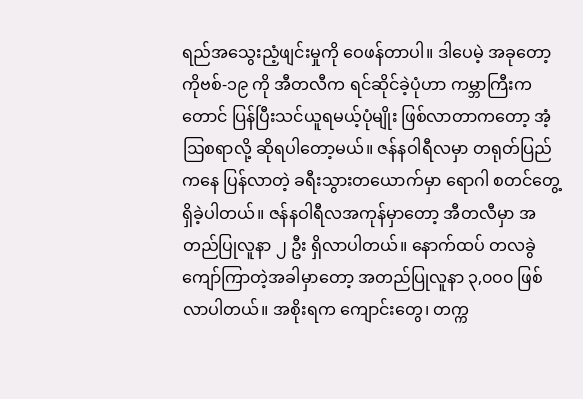ရည်အသွေးညံ့ဖျင်းမှုကို ဝေဖန်တာပါ။ ဒါပေမဲ့ အခုတော့ ကိုဗစ်-၁၉ ကို အီတလီက ရင်ဆိုင်ခဲ့ပုံဟာ ကမ္ဘာကြီးကတောင် ပြန်ပြီးသင်ယူရမယ့်ပုံမျိုး ဖြစ်လာတာကတော့ အံ့ဩစရာလို့ ဆိုရပါတော့မယ်။ ဇန်နဝါရီလမှာ တရုတ်ပြည်ကနေ ပြန်လာတဲ့ ခရီးသွားတယောက်မှာ ရောဂါ စတင်တွေ့ရှိခဲ့ပါတယ်။ ဇန်နဝါရီလအကုန်မှာတော့ အီတလီမှာ အတည်ပြုလူနာ ၂ ဦး ရှိလာပါတယ်။ နောက်ထပ် တလခွဲကျော်ကြာတဲ့အခါမှာတော့ အတည်ပြုလူနာ ၃,၀၀၀ ဖြစ်လာပါတယ်။ အစိုးရက ကျောင်းတွေ၊ တက္က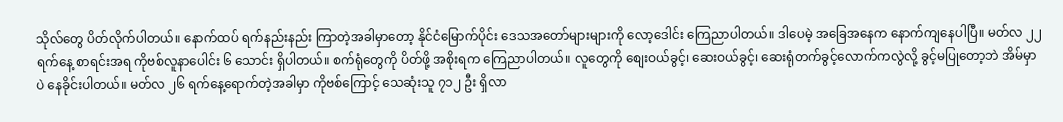သိုလ်တွေ ပိတ်လိုက်ပါတယ်။ နောက်ထပ် ရက်နည်းနည်း ကြာတဲ့အခါမှာတော့ နိုင်ငံမြောက်ပိုင်း ဒေသအတော်များများကို လော့ဒေါင်း ကြေညာပါတယ်။ ဒါပေမဲ့ အခြေအနေက နောက်ကျနေပါပြီ။ မတ်လ ၂၂ ရက်နေ့ စာရင်းအရ ကိုဗစ်လူနာပေါင်း ၆ သောင်း ရှိပါတယ်။ စက်ရုံတွေကို ပိတ်ဖို့ အစိုးရက ကြေညာပါတယ်။ လူတွေကို စျေးဝယ်ခွင့်၊ ဆေးဝယ်ခွင့်၊ ဆေးရုံတက်ခွင့်လောက်ကလွဲလို့ ခွင့်မပြုတော့ဘဲ အိမ်မှာပဲ နေခိုင်းပါတယ်။ မတ်လ ၂၆ ရက်နေ့ရောက်တဲ့အခါမှာ ကိုဗစ်ကြောင့် သေဆုံးသူ ၇၁၂ ဦး ရှိလာ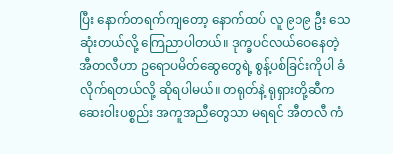ပြီး နောက်တရက်ကျတော့ နောက်ထပ် လူ ၉၁၉ ဦး သေဆုံးတယ်လို့ ကြေညာပါတယ်။ ဒုက္ခပင်လယ်ဝေနေတဲ့ အီတလီဟာ ဥရောပမိတ်ဆွေတွေရဲ့ စွန့်ပစ်ခြင်းကိုပါ ခံလိုက်ရတယ်လို့ ဆိုရပါမယ်။ တရုတ်နဲ့ ရုရှားတို့ဆီက ဆေးဝါးပစ္စည်း အကူအညီတွေသာ မရရင် အီတလီ ကံ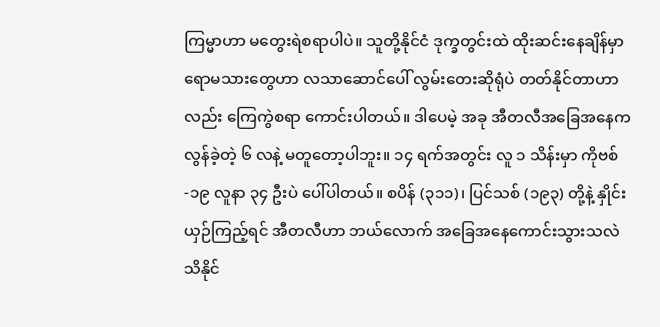ကြမ္မာဟာ မတွေးရဲစရာပါပဲ။ သူတို့နိုင်ငံ ဒုက္ခတွင်းထဲ ထိုးဆင်းနေချိန်မှာ ရောမသားတွေဟာ လသာဆောင်ပေါ် လွမ်းတေးဆိုရုံပဲ တတ်နိုင်တာဟာလည်း ကြေကွဲစရာ ကောင်းပါတယ်။ ဒါပေမဲ့ အခု အီတလီအခြေအနေက လွန်ခဲ့တဲ့ ၆ လနဲ့ မတူတော့ပါဘူး။ ၁၄ ရက်အတွင်း လူ ၁ သိန်းမှာ ကိုဗစ်-၁၉ လူနာ ၃၄ ဦးပဲ ပေါ်ပါတယ်။ စပိန် (၃၁၁)၊ ပြင်သစ် (၁၉၃) တို့နဲ့ နှိုင်းယှဉ်ကြည့်ရင် အီတလီဟာ ဘယ်လောက် အခြေအနေကောင်းသွားသလဲ သိနိုင်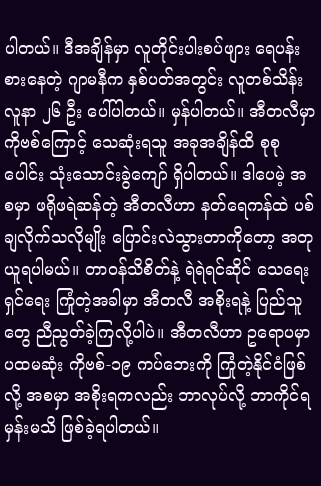ပါတယ်။ ဒီအချိန်မှာ လူတိုင်းပါးစပ်ဖျား ရေပန်းစားနေတဲ့ ဂျာမနီက နှစ်ပတ်အတွင်း လူတစ်သိန်း လူနာ ၂၆ ဦး ပေါ်ပါတယ်။ မှန်ပါတယ်။ အီတလီမှာ ကိုဗစ်ကြောင့် သေဆုံးရသူ အခုအချိန်ထိ စုစုပေါင်း သုံးသောင်းခွဲကျော် ရှိပါတယ်။ ဒါပေမဲ့ အစမှာ ဖရိုဖရဲဆန်တဲ့ အီတလီဟာ နတ်ရေကန်ထဲ ပစ်ချလိုက်သလိုမျိုး ပြောင်းလဲသွားတာကိုတော့ အတုယူရပါမယ်။ တာဝန်သိစိတ်နဲ့ ရဲရဲရင်ဆိုင် သေရေး ရှင်ရေး ကြုံတဲ့အခါမှာ အီတလီ အစိုးရနဲ့ ပြည်သူတွေ ညီညွတ်ခဲ့ကြလို့ပါပဲ။ အီတလီဟာ ဥရောပမှာ ပထမဆုံး ကိုဗစ်-၁၉ ကပ်ဘေးကို ကြုံတဲ့နိုင်ငံဖြစ်လို့ အစမှာ အစိုးရကလည်း ဘာလုပ်လို့ ဘာကိုင်ရမှန်းမသိ ဖြစ်ခဲ့ရပါတယ်။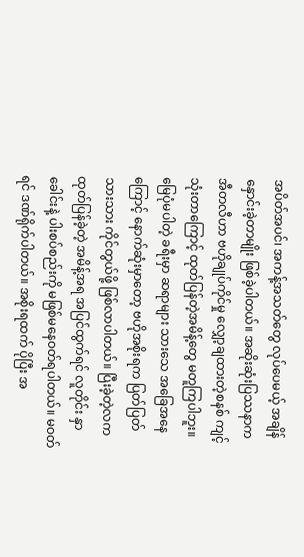အပိတ်အပင်၊ အကန့်အသတ်တွေ လုပ်ပေမယ့် အချိန်နှောင်းခဲ့တာမျိုး ဖြစ်ခဲ့ပါတယ်။ အဆိုးဆုံးပြဿနာက အီတလီဟာ ဗဟိုချုပ်ကိုင်မှု လျှော့ချထားတဲ့စနစ် ကျင့်သုံးတာကြောင့် ထုတ်ပြန်တဲ့အမိန့်တွေ မတူကြပါဘူး။ မြေပုံမပါတဲ့ ခရီးမှာ ဆရာများ သားသေ အခြေအနေကြောင့် နောက်ဆုံးမှာတော့ ဗဟိုအစိုးရက ပြတ်ပြတ်သားသား ကိုင်တွယ်ဖို့ ဖြစ်လာပါတယ်။ ပြီးခဲ့တဲ့လက ထုတ်ပြန်ခဲ့တဲ့ အမိန့်အရ အပြင်ထွက်ရင် လူတိုင်း နှာခေါင်းနဲ့ ပါးစပ်စည်းကို မဖြစ်မနေဝတ်ရပါတယ်။ မဝတ်ရင် ဒဏ်ရိုက်ပါတယ်။ အစိုးရထက် ပိုပြီး အ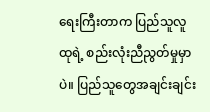ရေးကြီးတာက ပြည်သူလူထုရဲ့ စည်းလုံးညီညွတ်မှုမှာပဲ။ ပြည်သူတွေအချင်းချင်း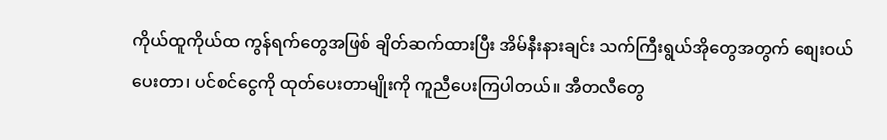ကိုယ်ထူကိုယ်ထ ကွန်ရက်တွေအဖြစ် ချိတ်ဆက်ထားပြီး အိမ်နီးနားချင်း သက်ကြီးရွယ်အိုတွေအတွက် စျေးဝယ်ပေးတာ၊ ပင်စင်ငွေကို ထုတ်ပေးတာမျိုးကို ကူညီပေးကြပါတယ်။ အီတလီတွေ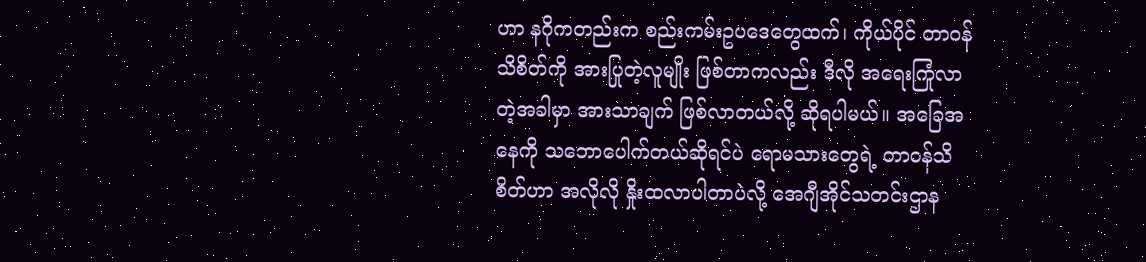ဟာ နဂိုကတည်းက စည်းကမ်းဥပဒေတွေထက်၊ ကိုယ်ပိုင် တာဝန်သိစိတ်ကို အားပြုတဲ့လူမျိုး ဖြစ်တာကလည်း ဒီလို အရေးကြုံလာတဲ့အခါမှာ အားသာချက် ဖြစ်လာတယ်လို့ ဆိုရပါမယ်။ အခြေအနေကို သဘောပေါက်တယ်ဆိုရင်ပဲ ရောမသားတွေရဲ့ တာဝန်သိစိတ်ဟာ အလိုလို နှိုးထလာပါတာပဲလို့ အေဂျီအိုင်သတင်းဌာန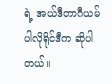ရဲ့ အယ်ဒီတာဂီယမ်ပါလိုရိုင်ဒီက ဆိုပါတယ်။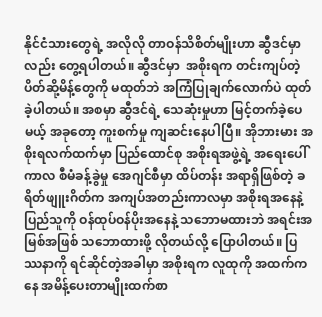နိုင်ငံသားတွေရဲ့ အလိုလို တာဝန်သိစိတ်မျိုးဟာ ဆွီဒင်မှာလည်း တွေ့ရပါတယ်။ ဆွီဒင်မှာ  အစိုးရက တင်းကျပ်တဲ့ ပိတ်ဆို့မိန့်တွေကို မထုတ်ဘဲ အကြံပြုချက်လောက်ပဲ ထုတ်ခဲ့ပါတယ်။ အစမှာ ဆွီဒင်ရဲ့ သေဆုံးမှုဟာ မြင့်တက်ခဲ့ပေမယ့် အခုတော့ ကူးစက်မှု ကျဆင်းနေပါပြီ။ အိုဘားမား အစိုးရလက်ထက်မှာ ပြည်ထောင်စု အစိုးရအဖွဲ့ရဲ့ အရေးပေါ်ကာလ စီမံခန့်ခွဲမှု အေဂျင်စီမှာ ထိပ်တန်း အရာရှိဖြစ်တဲ့ ခရိတ်ဖျူးဂိတ်က အကျပ်အတည်းကာလမှာ အစိုးရအနေနဲ့ ပြည်သူကို ဝန်ထုပ်ဝန်ပိုးအနေနဲ့ သဘောမထားဘဲ အရင်းအမြစ်အဖြစ် သဘောထားဖို့ လိုတယ်လို့ ပြောပါတယ်။ ပြဿနာကို ရင်ဆိုင်တဲ့အခါမှာ အစိုးရက လူထုကို အထက်ကနေ အမိန့်ပေးတာမျိုးထက်စာ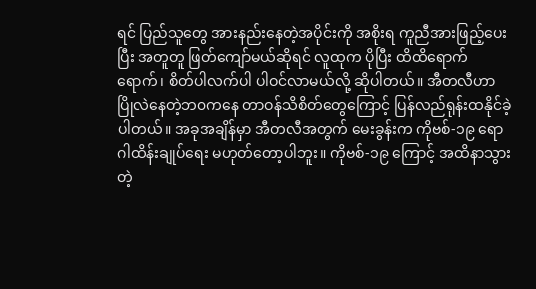ရင် ပြည်သူတွေ အားနည်းနေတဲ့အပိုင်းကို အစိုးရ ကူညီအားဖြည့်ပေးပြီး အတူတူ ဖြတ်ကျော်မယ်ဆိုရင် လူထုက ပိုပြီး ထိထိရောက်ရောက်၊ စိတ်ပါလက်ပါ ပါဝင်လာမယ်လို့ ဆိုပါတယ်။ အီတလီဟာ ပြိုလဲနေတဲ့ဘ၀ကနေ တာဝန်သိစိတ်တွေကြောင့် ပြန်လည်ရုန်းထနိုင်ခဲ့ပါတယ်။ အခုအချိန်မှာ အီတလီအတွက် မေးခွန်းက ကိုဗစ်-၁၉ ရောဂါထိန်းချုပ်ရေး မဟုတ်တော့ပါဘူး။ ကိုဗစ်-၁၉ ကြောင့် အထိနာသွားတဲ့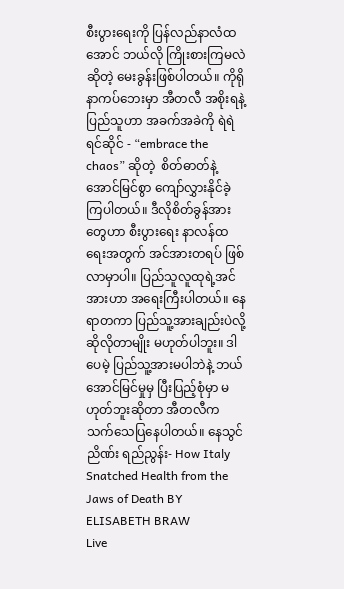စီးပွားရေးကို ပြန်လည်နာလံထအောင် ဘယ်လို ကြိုးစားကြမလဲ ဆိုတဲ့ မေးခွန်းဖြစ်ပါတယ်။ ကိုရိုနာကပ်ဘေးမှာ အီတလီ အစိုးရနဲ့ ပြည်သူဟာ အခက်အခဲကို ရဲရဲရင်ဆိုင် - “embrace the chaos” ဆိုတဲ့  စိတ်ဓာတ်နဲ့ အောင်မြင်စွာ ကျော်လွှားနိုင်ခဲ့ကြပါတယ်။ ဒီလိုစိတ်ခွန်အားတွေဟာ စီးပွားရေး နာလန်ထရေးအတွက် အင်အားတရပ် ဖြစ်လာမှာပါ။ ပြည်သူလူထုရဲ့အင်အားဟာ အရေးကြီးပါတယ်။ နေရာတကာ ပြည်သူ့အားချည်းပဲလို့ ဆိုလိုတာမျိုး မဟုတ်ပါဘူး။ ဒါပေမဲ့ ပြည်သူ့အားမပါဘဲနဲ့ ဘယ်အောင်မြင်မှုမှ ပြီးပြည့်စုံမှာ မဟုတ်ဘူးဆိုတာ အီတလီက သက်သေပြနေပါတယ်။ နေသွင်ညိဏ်း ရည်ညွန်း- How Italy Snatched Health from the Jaws of Death BY ELISABETH BRAW
Live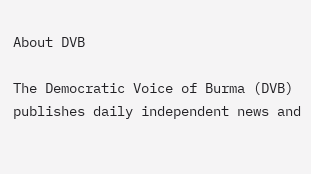About DVB

The Democratic Voice of Burma (DVB) publishes daily independent news and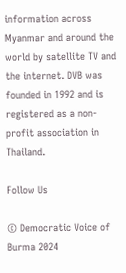information across Myanmar and around the world by satellite TV and the internet. DVB was founded in 1992 and is registered as a non-profit association in Thailand.

Follow Us

© Democratic Voice of Burma 2024